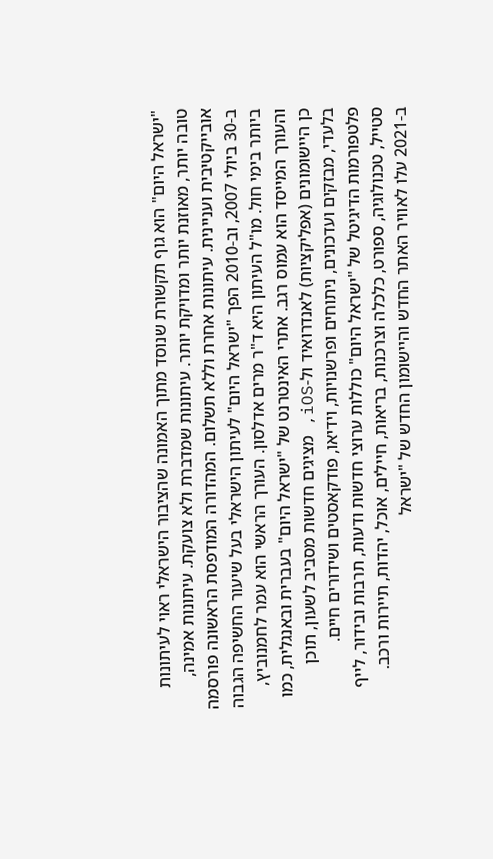"ישראל היום" הוא גוף תקשורת שנוסד מתוך האמונה שהציבור הישראלי ראוי לעיתונות טובה יותר, מאוזנת יותר ומדויקת יותר. עיתונות שמדברת ולא צועקת. עיתונות אמינה, אובייקטיבית ועניינית. עיתונות אחרת וללא תשלום. המהדורה המודפסת הראשונה פורסמה ב-30 ביולי 2007, וב-2010 הפך "ישראל היום" לעיתון הישראלי בעל שיעור החשיפה הגבוה ביותר בימי חול. מו"ל העיתון היא ד"ר מרים אדלסון. העורך הראשי הוא עמר לחמנוביץ, והעורך המייסד הוא עמוס רגב. אתרי האינטרנט של "ישראל היום" בעברית ובאנגלית, כמו כן היישומונים (אפליקציות) לאנדרואיד ול-iOS, מציגים חדשות מסביב לשעון, תוכן בלעדי, מבזקים ועדכונים, ניתוחים ופרשנויות, וידיאו, פודקאסטים ושידורים חיים. פלטפורמות הדיגיטל של "ישראל היום" כוללות ערוצי חדשות ודעות, תרבות ובידור, לייף סטייל, טכנולוגיה, ספורט, כלכלה וצרכנות, בריאות, חיילים, אוכל, יהדות, תיירות ורכב. ב-2021 עלו לאוויר האתר החדש והיישומון החדש של "ישראל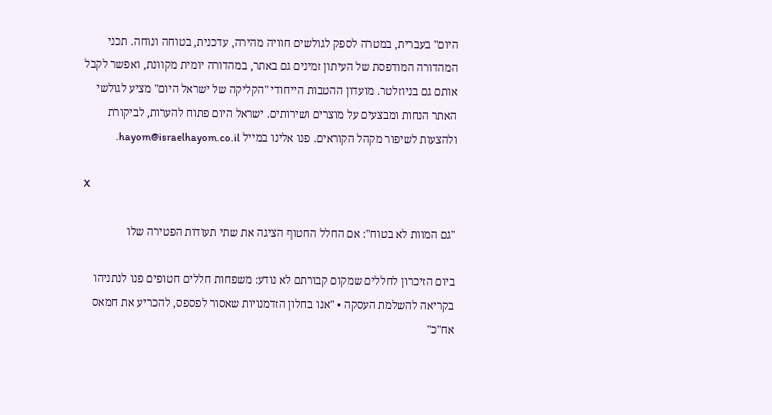היום" בעברית, במטרה לספק לגולשים חוויה מהירה, עדכנית, בטוחה ונוחה. תכני המהדורה המודפסת של העיתון זמינים גם באתר, במהדורה יומית מקוונת, ואפשר לקבל אותם גם בניוזלטר. מועדון ההטבות הייחודי "הקליקה של ישראל היום" מציע לגולשי האתר הנחות ומבצעים על מוצרים ושירותים. ישראל היום פתוח להערות, לביקורת ולהצעות לשיפור מקהל הקוראים. פנו אלינו במייל hayom@israelhayom.co.il.

X

"גם המוות לא בטוח": אם החלל החטוף הציגה את שתי תעודות הפטירה שלו

ביום הזיכרון לחללים שמקום קבורתם לא נודע: משפחות חללים חטופים פנו לנתניהו בקריאה להשלמת העסקה • "אנו בחלון הזדמנויות שאסור לפספס, להכריע את חמאס אח"כ"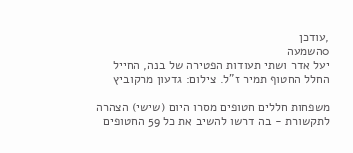,עודכן
0השמעה
יעל אדר ושתי תעודות הפטירה של בנה, החייל החלל החטוף תמיר ז"ל. צילום: גדעון מרקוביץ

משפחות חללים חטופים מסרו היום (שישי) הצהרה לתקשורת - בה דרשו להשיב את כל 59 החטופים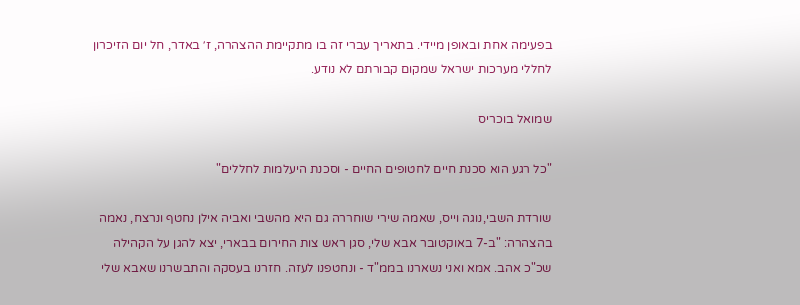בפעימה אחת ובאופן מיידי. בתאריך עברי זה בו מתקיימת ההצהרה, ז׳ באדר, חל יום הזיכרון לחללי מערכות ישראל שמקום קבורתם לא נודע.

שמואל בוכריס

"כל רגע הוא סכנת חיים לחטופים החיים - וסכנת היעלמות לחללים"

שורדת השבי,נוגה וייס, שאמה שירי שוחררה גם היא מהשבי ואביה אילן נחטף ונרצח, נאמה בהצהרה: "ב-7 באוקטובר אבא שלי, סגן ראש צות החירום בבארי, יצא להגן על הקהילה שכ"כ אהב. אמא ואני נשארנו בממ"ד - ונחטפנו לעזה. חזרנו בעסקה והתבשרנו שאבא שלי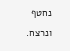נחטף ונרצח.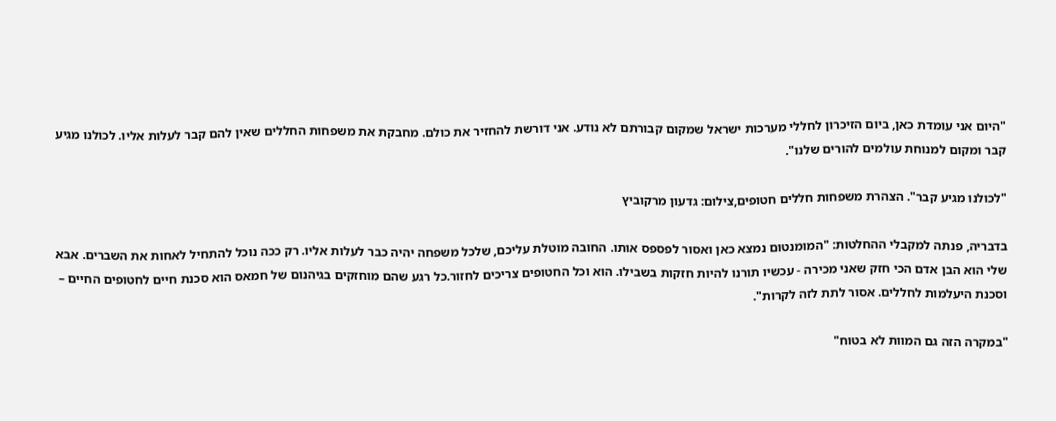"היום אני עומדת כאן, ביום הזיכרון לחללי מערכות ישראל שמקום קבורתם לא נודע. אני דורשת להחזיר את כולם. מחבקת את משפחות החללים שאין להם קבר לעלות אליו. לכולנו מגיע קבר ומקום למנוחת עולמים להורים שלנו".

"לכולנו מגיע קבר". הצהרת משפחות חללים חטופים,צילום: גדעון מרקוביץ

בדבריה, פנתה למקבלי ההחלטות: "המומנטום נמצא כאן ואסור לפספס אותו. החובה מוטלת עליכם, שלכל משפחה יהיה כבר לעלות אליו. רק ככה נוכל להתחיל לאחות את השברים. אבא שלי הוא הבן אדם הכי חזק שאני מכירה - עכשיו תורנו להיות חזקות בשבילו. הוא וכל החטופים צריכים לחזור.כל רגע שהם מוחזקים בגיהנום של חמאס הוא סכנת חיים לחטופים החיים – וסכנת היעלמות לחללים. אסור לתת לזה לקרות".

"במקרה הזה גם המוות לא בטוח"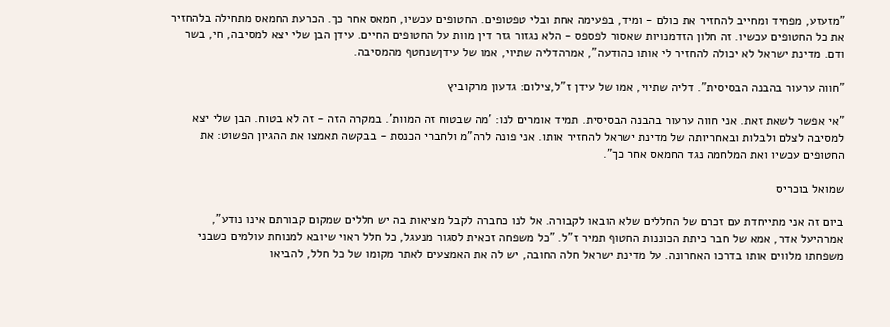"מזעזע, מפחיד ומחייב להחזיר את כולם - ומיד, בפעימה אחת ובלי טפטופים. החטופים עכשיו, חמאס אחר כך. הכרעת החמאס מתחילה בלהחזיר את כל החטופים עכשיו. זה חלון הזדמנויות שאסור לפספס - הלא נגזור גזר דין מוות על החטופים החיים. עידן הבן שלי יצא למסיבה, חי, בשר ודם. מדינת ישראל לא יכולה להחזיר לי אותו כהודעה", אמרהדליה שתיוי, אמו של עידןשנחטף מהמסיבה.

"חווה ערעור בהבנה הבסיסית". דליה שתיוי, אמו של עידן ז"ל,צילום: גדעון מרקוביץ

"אי אפשר לשאת זאת. אני חווה ערעור בהבנה הבסיסית. תמיד אומרים לנו: 'מה שבטוח זה המוות'. במקרה הזה - זה לא בטוח. הבן שלי יצא למסיבה לצלם ולבלות ובאחריותה של מדינת ישראל להחזיר אותו. אני פונה לרה"מ ולחברי הכנסת - בבקשה תאמצו את ההגיון הפשוט: את החטופים עכשיו ואת המלחמה נגד החמאס אחר כך".

שמואל בוכריס

ביום זה אני מתייחדת עם זכרם של החללים שלא הובאו לקבורה. אל לנו כחברה לקבל מציאות בה יש חללים שמקום קבורתם אינו נודע", אמרהיעל אדר, אמא של חבר כיתת הכוננות החטוף תמיר ז"ל. "כל משפחה זכאית לסגור מנעגל, כל חלל ראוי שיובא למנוחת עולמים כשבני משפחתו מלווים אותו בדרכו האחרונה. על מדינת ישראל חלה החובה, יש לה את האמצעים לאתר מקומו של כל חלל, להביאו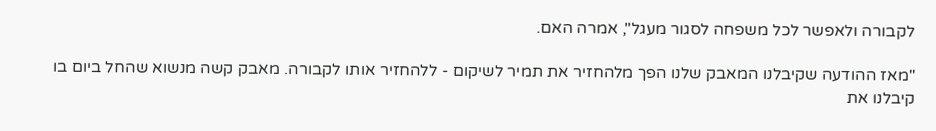לקבורה ולאפשר לכל משפחה לסגור מעגל", אמרה האם.

"מאז ההודעה שקיבלנו המאבק שלנו הפך מלהחזיר את תמיר לשיקום - ללהחזיר אותו לקבורה. מאבק קשה מנשוא שהחל ביום בו קיבלנו את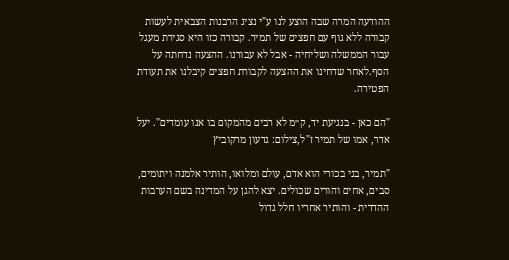ההודעה המרה שבה הוצע לנו ע"י נציג הרבנות הצבאית לעשות קבורה ללא גוף עם חפצים של תמיר. קבורה כזו היא סגירת מעגל עבור הממשלה ושליחיה - אבל לא עבורנו. ההצעה נדחתה על הסף.לאחר שדחינו את ההצעה לקבורת חפצים קיבלנו את תעודת הפטירה.

"הם כאן - בנגיעת יד, ק״מ לא רבים מהמקום בו אנו עומדים". יעל אדר, אמו של תמיר ז"ל,צילום: גדעון מרקוביץ

"תמיר, בני בכורי הוא אדם, עולם ומלואו, הותיר אלמנה ויתומים, סבים, אחים והורים שכולים. יצא להגן על המדינה בשם הערבות ההדדית - והותיר אחריו חלל גדול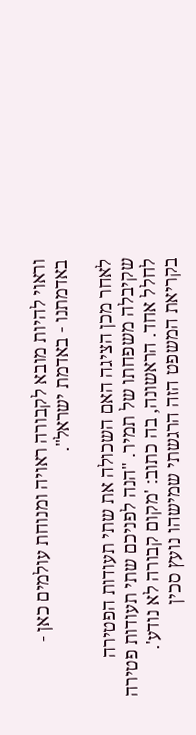וראוי להיות מובא לקבורה ראויה ומנוחת עולמים כאן - באדמתנו - באדמת ישראל".

לאחר מכן הציגה האם השכולה את שתי תעודות הפטירה שקיבלה משפחתו של תמיר. "הנה לפניכם שתי תעודות פטירה לחלל אחד. הראשונה, בה כתוב: 'מקום קבורה לא נודע'. בקריאת המשפט הזה הרגשתי שמישהו נועץ סכין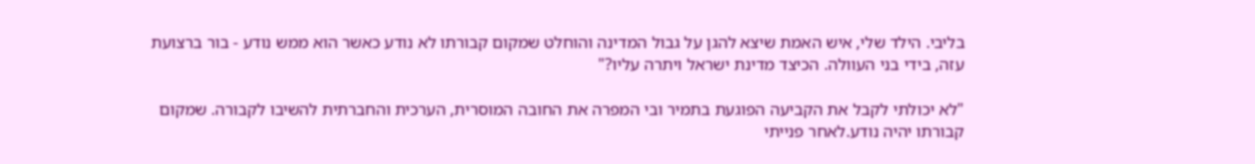בליבי. הילד שלי, איש האמת שיצא להגן על גבול המדינה והוחלט שמקום קבורתו לא נודע כאשר הוא ממש נודע - בור ברצועת עזה, בידי בני העוולה. הכיצד מדינת ישראל ויתרה עליו?"

"לא יכולתי לקבל את הקביעה הפוגעת בתמיר ובי המפרה את החובה המוסרית, הערכית והחברתית להשיבו לקבורה. שמקום קבורתו יהיה נודע.לאחר פנייתי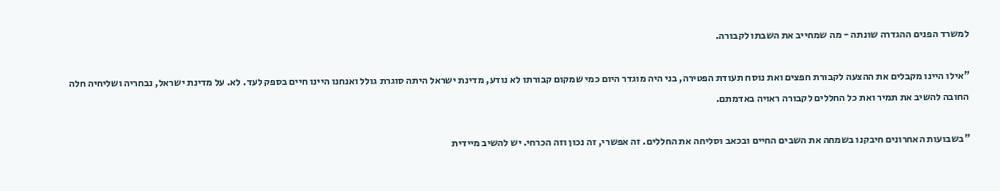למשרד הפנים ההגדרה שונתה - מה שמחייב את השבתו לקבורה.

"אילו היינו מקבלים את ההצעה לקבורת חפצים ואת נוסח תעודת הפטירה, בני היה מוגדר היום כמי שמקום קבורתו לא נודע, מדינת ישראל היתה סוגרת גולל ואנחנו היינו חיים בספק לעד. לא. על מדינת ישראל, נבחריה ושליחיה חלה החובה להשיב את תמיר ואת כל החללים לקבורה ראויה באדמתם.

"בשבועות האחרונים חיבקנו בשמחה את השבים החיים ובכאב וסליחה את החללים. זה אפשרי, זה נכון וזה הכרחי. יש להשיב מיידית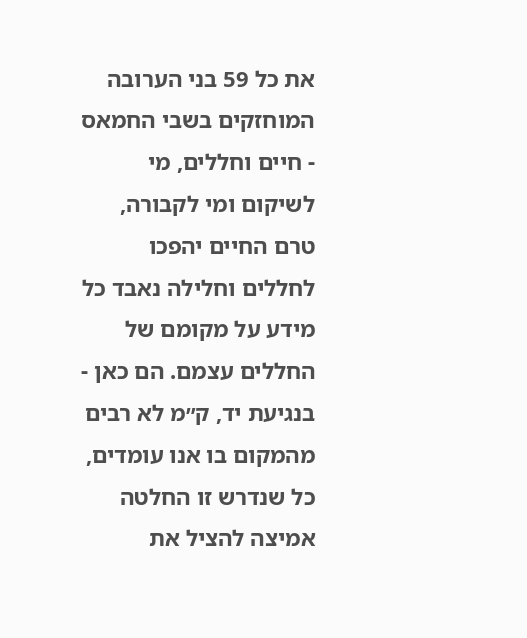את כל 59 בני הערובה המוחזקים בשבי החמאס - חיים וחללים, מי לשיקום ומי לקבורה, טרם החיים יהפכו לחללים וחלילה נאבד כל מידע על מקומם של החללים עצמם. הם כאן - בנגיעת יד, ק״מ לא רבים מהמקום בו אנו עומדים, כל שנדרש זו החלטה אמיצה להציל את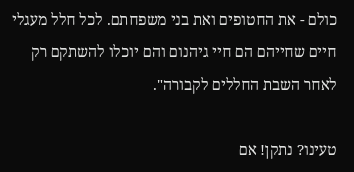כולם - את החטופים ואת בני משפחתם. לכל חלל מעגלי חיים שחייהם הם חיי גיהנום והם יוכלו להשתקם רק לאחר השבת החללים לקבורה".

טעינו? נתקן! אם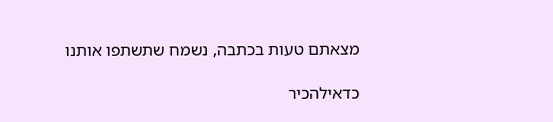מצאתם טעות בכתבה, נשמח שתשתפו אותנו

כדאילהכיר